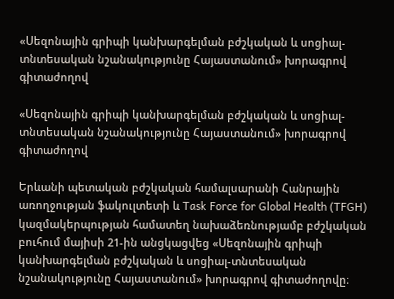«Սեզոնային գրիպի կանխարգելման բժշկական և սոցիալ-տնտեսական նշանակությունը Հայաստանում» խորագրով գիտաժողով

«Սեզոնային գրիպի կանխարգելման բժշկական և սոցիալ-տնտեսական նշանակությունը Հայաստանում» խորագրով գիտաժողով

Երևանի պետական բժշկական համալսարանի Հանրային առողջության ֆակուլտետի և Task Force for Global Health (TFGH) կազմակերպության համատեղ նախաձեռնությամբ բժշկական բուհում մայիսի 21-ին անցկացվեց «Սեզոնային գրիպի կանխարգելման բժշկական և սոցիալ-տնտեսական նշանակությունը Հայաստանում» խորագրով գիտաժողովը։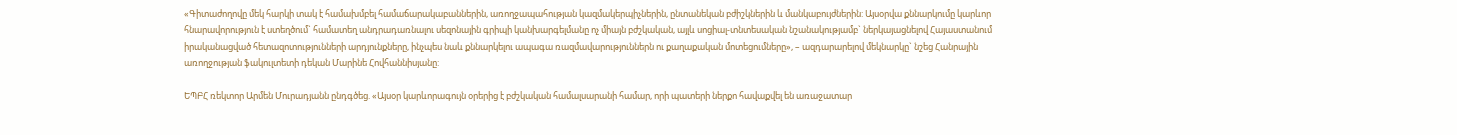«Գիտաժողովը մեկ հարկի տակ է համախմբել համաճարակաբաններին, առողջապահության կազմակերպիչներին, ընտանեկան բժիշկներին և մանկաբույժներին: Այսօրվա քննարկումը կարևոր հնարավորություն է ստեղծում` համատեղ անդրադառնալու սեզոնային գրիպի կանխարգելմանը ոչ միայն բժշկական, այլև սոցիալ-տնտեսական նշանակությամբ` ներկայացնելով Հայաստանում իրականացված հետազոտությունների արդյունքները, ինչպես նաև քննարկելու ապագա ռազմավարություններն ու քաղաքական մոտեցումները», – ազդարարելով մեկնարկը` նշեց Հանրային առողջության ֆակուլտետի դեկան Մարինե Հովհաննիսյանը:

ԵՊԲՀ ռեկտոր Արմեն Մուրադյանն ընդգծեց. «Այսօր կարևորագույն օրերից է բժշկական համալսարանի համար, որի պատերի ներքո հավաքվել են առաջատար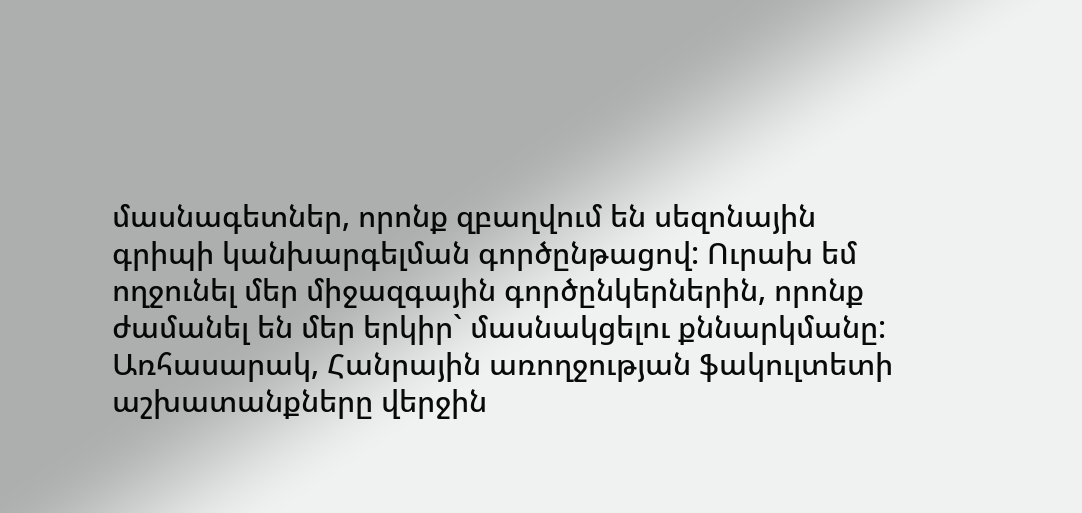մասնագետներ, որոնք զբաղվում են սեզոնային գրիպի կանխարգելման գործընթացով: Ուրախ եմ ողջունել մեր միջազգային գործընկերներին, որոնք ժամանել են մեր երկիր` մասնակցելու քննարկմանը: Առհասարակ, Հանրային առողջության ֆակուլտետի աշխատանքները վերջին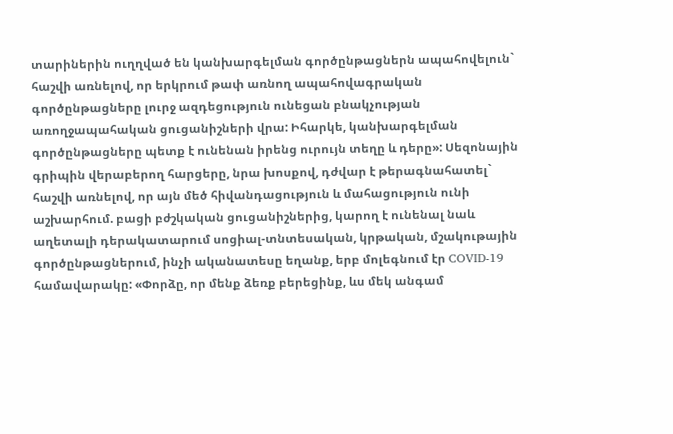տարիներին ուղղված են կանխարգելման գործընթացներն ապահովելուն` հաշվի առնելով, որ երկրում թափ առնող ապահովագրական գործընթացները լուրջ ազդեցություն ունեցան բնակչության առողջապահական ցուցանիշների վրա: Իհարկե, կանխարգելման գործընթացները պետք է ունենան իրենց ուրույն տեղը և դերը»: Սեզոնային գրիպին վերաբերող հարցերը, նրա խոսքով, դժվար է թերագնահատել` հաշվի առնելով, որ այն մեծ հիվանդացություն և մահացություն ունի աշխարհում. բացի բժշկական ցուցանիշներից, կարող է ունենալ նաև աղետալի դերակատարում սոցիալ-տնտեսական, կրթական, մշակութային գործընթացներում, ինչի ականատեսը եղանք, երբ մոլեգնում էր COVID-19 համավարակը: «Փորձը, որ մենք ձեռք բերեցինք, ևս մեկ անգամ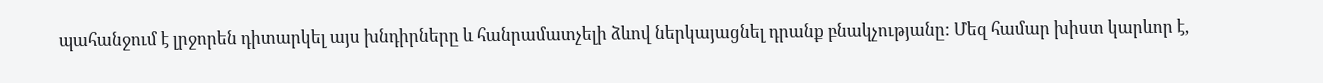պահանջում է լրջորեն դիտարկել այս խնդիրները և հանրամատչելի ձևով ներկայացնել դրանք բնակչությանը: Մեզ համար խիստ կարևոր է,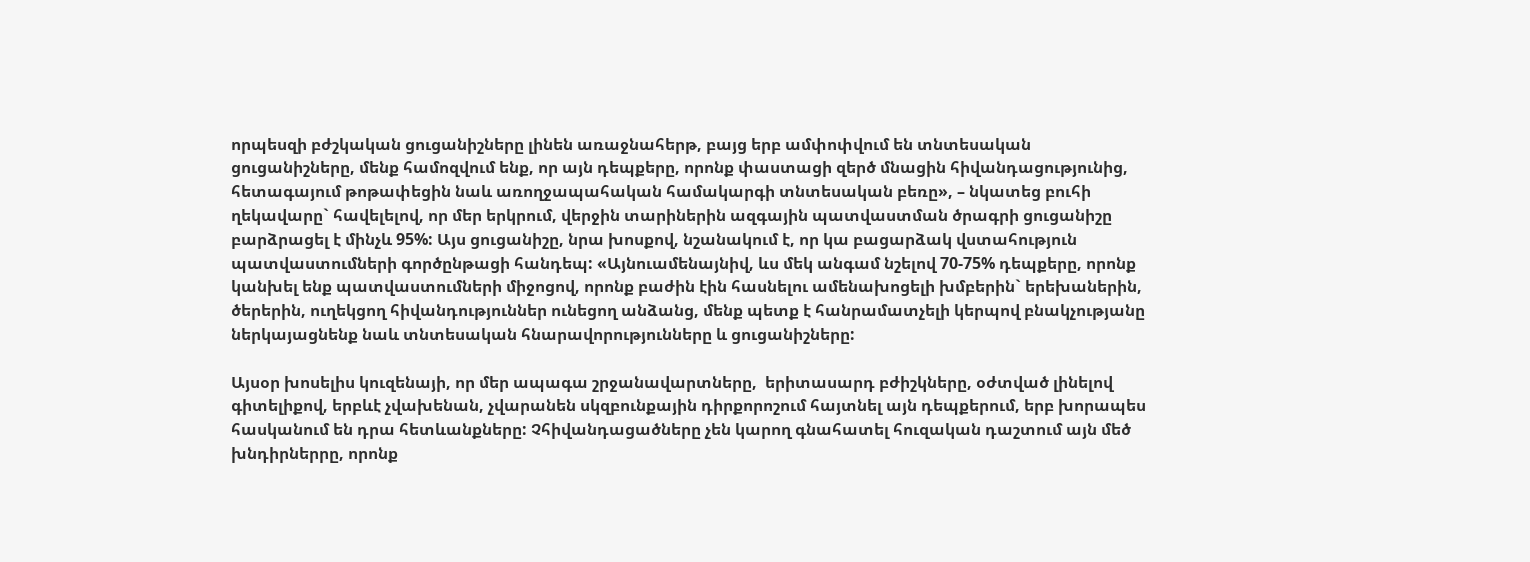որպեսզի բժշկական ցուցանիշները լինեն առաջնահերթ, բայց երբ ամփոփվում են տնտեսական ցուցանիշները, մենք համոզվում ենք, որ այն դեպքերը, որոնք փաստացի զերծ մնացին հիվանդացությունից, հետագայում թոթափեցին նաև առողջապահական համակարգի տնտեսական բեռը», – նկատեց բուհի ղեկավարը` հավելելով, որ մեր երկրում, վերջին տարիներին ազգային պատվաստման ծրագրի ցուցանիշը բարձրացել է մինչև 95%: Այս ցուցանիշը, նրա խոսքով, նշանակում է, որ կա բացարձակ վստահություն պատվաստումների գործընթացի հանդեպ: «Այնուամենայնիվ, ևս մեկ անգամ նշելով 70-75% դեպքերը, որոնք կանխել ենք պատվաստումների միջոցով, որոնք բաժին էին հասնելու ամենախոցելի խմբերին` երեխաներին, ծերերին, ուղեկցող հիվանդություններ ունեցող անձանց, մենք պետք է հանրամատչելի կերպով բնակչությանը ներկայացնենք նաև տնտեսական հնարավորությունները և ցուցանիշները:

Այսօր խոսելիս կուզենայի, որ մեր ապագա շրջանավարտները,  երիտասարդ բժիշկները, օժտված լինելով գիտելիքով, երբևէ չվախենան, չվարանեն սկզբունքային դիրքորոշում հայտնել այն դեպքերում, երբ խորապես հասկանում են դրա հետևանքները: Չհիվանդացածները չեն կարող գնահատել հուզական դաշտում այն մեծ խնդիրներրը, որոնք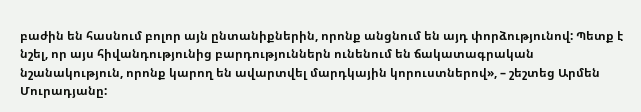բաժին են հասնում բոլոր այն ընտանիքներին, որոնք անցնում են այդ փորձությունով: Պետք է նշել, որ այս հիվանդությունից բարդություններն ունենում են ճակատագրական նշանակություն, որոնք կարող են ավարտվել մարդկային կորուստներով», – շեշտեց Արմեն Մուրադյանը: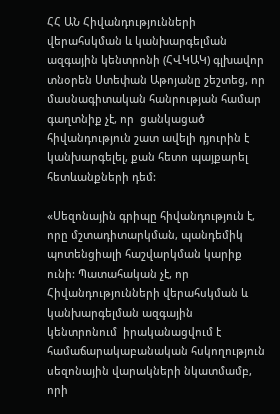ՀՀ ԱՆ Հիվանդությունների վերահսկման և կանխարգելման ազգային կենտրոնի (ՀՎԿԱԿ) գլխավոր տնօրեն Ստեփան Աթոյանը շեշտեց, որ մասնագիտական հանրության համար գաղտնիք չէ, որ  ցանկացած հիվանդություն շատ ավելի դյուրին է կանխարգելել, քան հետո պայքարել հետևանքների դեմ:

«Սեզոնային գրիպը հիվանդություն է, որը մշտադիտարկման, պանդեմիկ պոտենցիալի հաշվարկման կարիք ունի: Պատահական չէ, որ Հիվանդությունների վերահսկման և կանխարգելման ազգային կենտրոնում  իրականացվում է համաճարակաբանական հսկողություն սեզոնային վարակների նկատմամբ, որի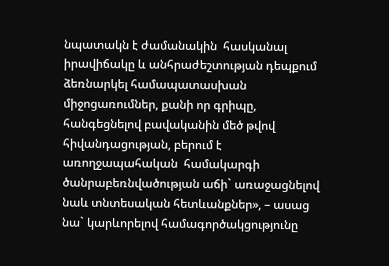նպատակն է ժամանակին  հասկանալ իրավիճակը և անհրաժեշտության դեպքում ձեռնարկել համապատասխան միջոցառումներ, քանի որ գրիպը, հանգեցնելով բավականին մեծ թվով հիվանդացության, բերում է  առողջապահական  համակարգի ծանրաբեռնվածության աճի` առաջացնելով նաև տնտեսական հետևանքներ», – ասաց նա` կարևորելով համագործակցությունը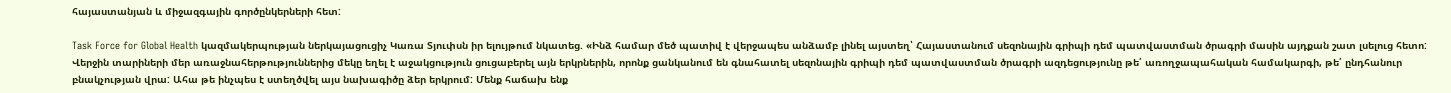հայաստանյան և միջազգային գործընկերների հետ:

Task Force for Global Health կազմակերպության ներկայացուցիչ Կառա Տյուփսն իր ելույթում նկատեց. «Ինձ համար մեծ պատիվ է վերջապես անձամբ լինել այստեղ՝ Հայաստանում սեզոնային գրիպի դեմ պատվաստման ծրագրի մասին այդքան շատ լսելուց հետո: Վերջին տարիների մեր առաջնահերթություններից մեկը եղել է աջակցություն ցուցաբերել այն երկրներին, որոնք ցանկանում են գնահատել սեզոնային գրիպի դեմ պատվաստման ծրագրի ազդեցությունը թե՛ առողջապահական համակարգի, թե՛ ընդհանուր բնակչության վրա: Ահա թե ինչպես է ստեղծվել այս նախագիծը ձեր երկրում: Մենք հաճախ ենք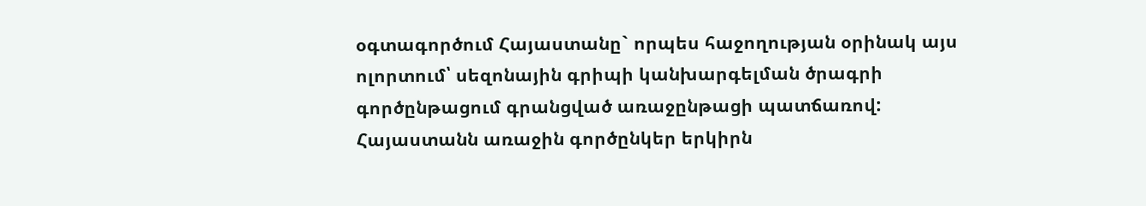օգտագործում Հայաստանը` որպես հաջողության օրինակ այս ոլորտում՝ սեզոնային գրիպի կանխարգելման ծրագրի գործընթացում գրանցված առաջընթացի պատճառով: Հայաստանն առաջին գործընկեր երկիրն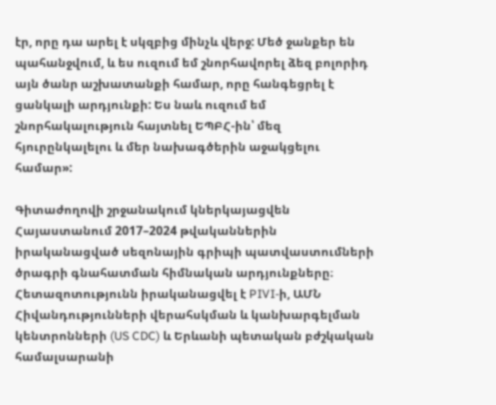էր, որը դա արել է սկզբից մինչև վերջ: Մեծ ջանքեր են պահանջվում, և ես ուզում եմ շնորհավորել ձեզ բոլորիդ այն ծանր աշխատանքի համար, որը հանգեցրել է ցանկալի արդյունքի: Ես նաև ուզում եմ շնորհակալություն հայտնել ԵՊԲՀ-ին՝ մեզ հյուրընկալելու և մեր նախագծերին աջակցելու համար»:

Գիտաժողովի շրջանակում կներկայացվեն Հայաստանում 2017–2024 թվականներին իրականացված սեզոնային գրիպի պատվաստումների ծրագրի գնահատման հիմնական արդյունքները։ Հետազոտությունն իրականացվել է PIVI-ի, ԱՄՆ Հիվանդությունների վերահսկման և կանխարգելման կենտրոնների (US CDC) և Երևանի պետական բժշկական համալսարանի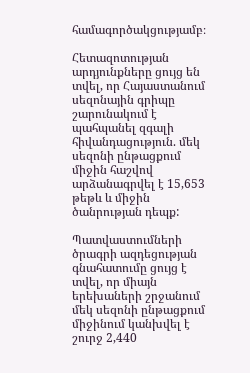համագործակցությամբ։

Հետազոտության արդյունքները ցույց են տվել, որ Հայաստանում սեզոնային գրիպը շարունակում է պահպանել զգալի հիվանդացություն. մեկ սեզոնի ընթացքում միջին հաշվով արձանագրվել է 15,653 թեթև և միջին ծանրության դեպք:

Պատվաստումների ծրագրի ազդեցության գնահատումը ցույց է տվել, որ միայն երեխաների շրջանում մեկ սեզոնի ընթացքում միջինում կանխվել է շուրջ 2,440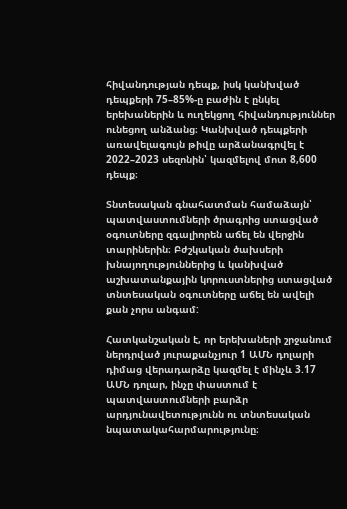հիվանդության դեպք, իսկ կանխված դեպքերի 75–85%-ը բաժին է ընկել երեխաներին և ուղեկցող հիվանդություններ ունեցող անձանց։ Կանխված դեպքերի առավելագույն թիվը արձանագրվել է 2022–2023 սեզոնին՝ կազմելով մոտ 8,600 դեպք։

Տնտեսական գնահատման համաձայն՝ պատվաստումների ծրագրից ստացված օգուտները զգալիորեն աճել են վերջին տարիներին։ Բժշկական ծախսերի խնայողություններից և կանխված աշխատանքային կորուստներից ստացված տնտեսական օգուտները աճել են ավելի քան չորս անգամ:

Հատկանշական է, որ երեխաների շրջանում ներդրված յուրաքանչյուր 1 ԱՄՆ դոլարի դիմաց վերադարձը կազմել է մինչև 3.17 ԱՄՆ դոլար, ինչը փաստում է պատվաստումների բարձր արդյունավետությունն ու տնտեսական նպատակահարմարությունը։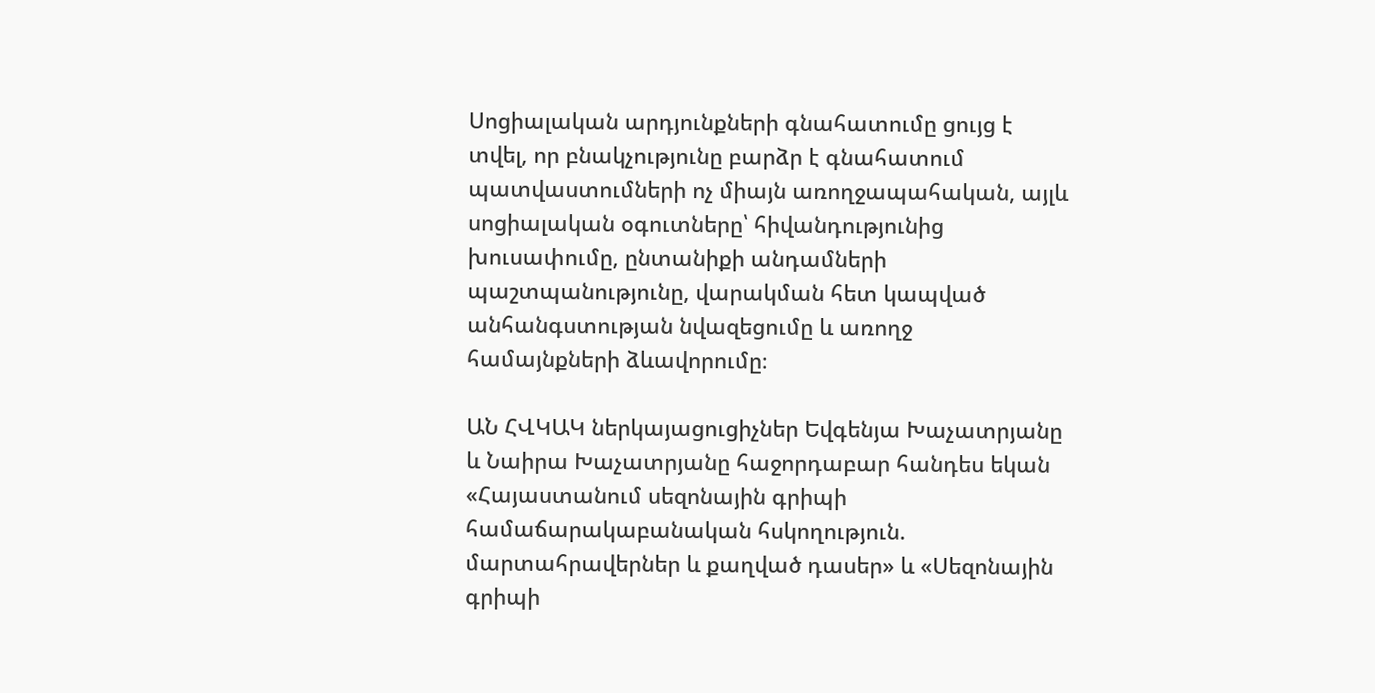Սոցիալական արդյունքների գնահատումը ցույց է տվել, որ բնակչությունը բարձր է գնահատում պատվաստումների ոչ միայն առողջապահական, այլև սոցիալական օգուտները՝ հիվանդությունից խուսափումը, ընտանիքի անդամների պաշտպանությունը, վարակման հետ կապված անհանգստության նվազեցումը և առողջ համայնքների ձևավորումը։

ԱՆ ՀՎԿԱԿ ներկայացուցիչներ Եվգենյա Խաչատրյանը և Նաիրա Խաչատրյանը հաջորդաբար հանդես եկան «Հայաստանում սեզոնային գրիպի համաճարակաբանական հսկողություն. մարտահրավերներ և քաղված դասեր» և «Սեզոնային գրիպի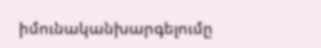իմունականխարգելումը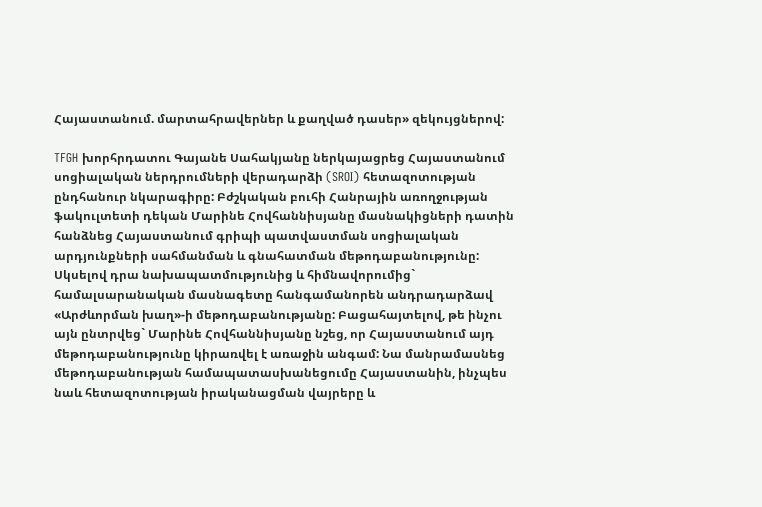Հայաստանում. մարտահրավերներ և քաղված դասեր» զեկույցներով:

TFGH խորհրդատու Գայանե Սահակյանը ներկայացրեց Հայաստանում սոցիալական ներդրումների վերադարձի (SROI) հետազոտության ընդհանուր նկարագիրը: Բժշկական բուհի Հանրային առողջության ֆակուլտետի դեկան Մարինե Հովհաննիսյանը մասնակիցների դատին հանձնեց Հայաստանում գրիպի պատվաստման սոցիալական արդյունքների սահմանման և գնահատման մեթոդաբանությունը: Սկսելով դրա նախապատմությունից և հիմնավորումից` համալսարանական մասնագետը հանգամանորեն անդրադարձավ «Արժևորման խաղ»-ի մեթոդաբանությանը: Բացահայտելով, թե ինչու այն ընտրվեց` Մարինե Հովհաննիսյանը նշեց, որ Հայաստանում այդ մեթոդաբանությունը կիրառվել է առաջին անգամ: Նա մանրամասնեց մեթոդաբանության համապատասխանեցումը Հայաստանին, ինչպես նաև հետազոտության իրականացման վայրերը և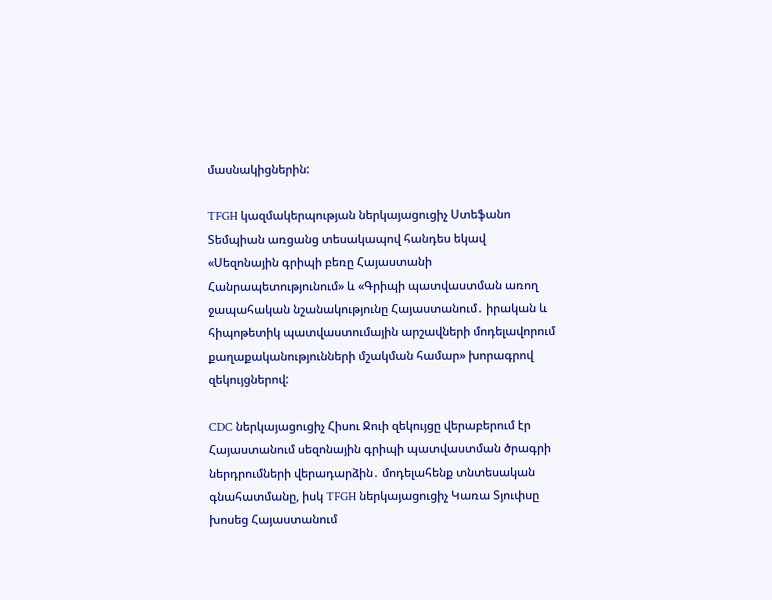մասնակիցներին:

TFGH կազմակերպության ներկայացուցիչ Ստեֆանո Տեմպիան առցանց տեսակապով հանդես եկավ «Սեզոնային գրիպի բեռը Հայաստանի Հանրապետությունում» և «Գրիպի պատվաստման առող ջապահական նշանակությունը Հայաստանում․ իրական և հիպոթետիկ պատվաստումային արշավների մոդելավորում քաղաքականությունների մշակման համար» խորագրով զեկույցներով:

CDC ներկայացուցիչ Հիսու Ջուի զեկույցը վերաբերում էր Հայաստանում սեզոնային գրիպի պատվաստման ծրագրի ներդրումների վերադարձին․ մոդելահենք տնտեսական գնահատմանը, իսկ TFGH ներկայացուցիչ Կառա Տյուփսը խոսեց Հայաստանում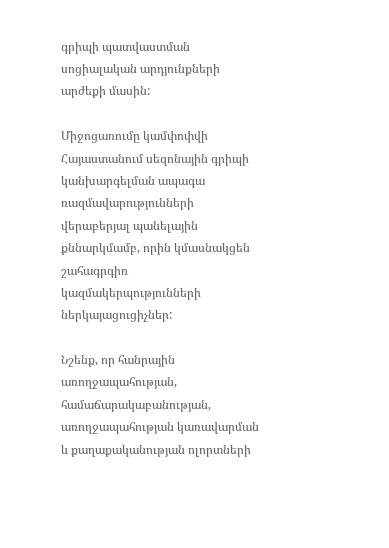գրիպի պատվաստման սոցիալական արդյունքների արժեքի մասին:

Միջոցառումը կամփոփվի Հայաստանում սեզոնային գրիպի կանխարգելման ապագա ռազմավարությունների վերաբերյալ պանելային քննարկմամբ, որին կմասնակցեն շահագրգիռ կազմակերպությունների ներկայացուցիչներ:

Նշենք, որ հանրային առողջապահության, համաճարակաբանության, առողջապահության կառավարման և քաղաքականության ոլորտների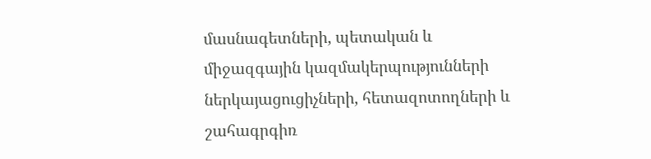մասնագետների, պետական և միջազգային կազմակերպությունների ներկայացուցիչների, հետազոտողների և շահագրգիռ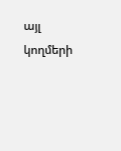այլ կողմերի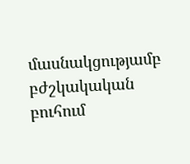մասնակցությամբ բժշկակական բուհում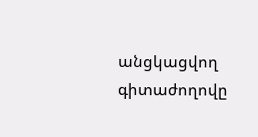անցկացվող գիտաժողովը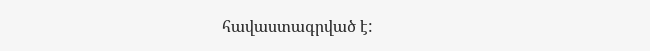հավաստագրված է: